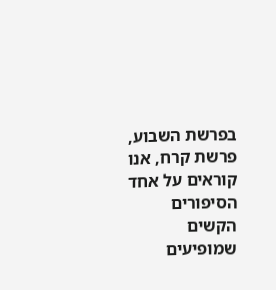בפרשת השבוע, פרשת קרח, אנו קוראים על אחד הסיפורים הקשים שמופיעים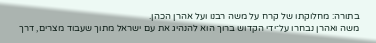בתורה: מחלוקתו של קרח על משה רבנו ועל אהרן הכהן.
משה ואהרן נבחרו על־ידי הקדוש ברוך הוא להנהיג את עם ישראל מתוך שעבוד מצרים, דרך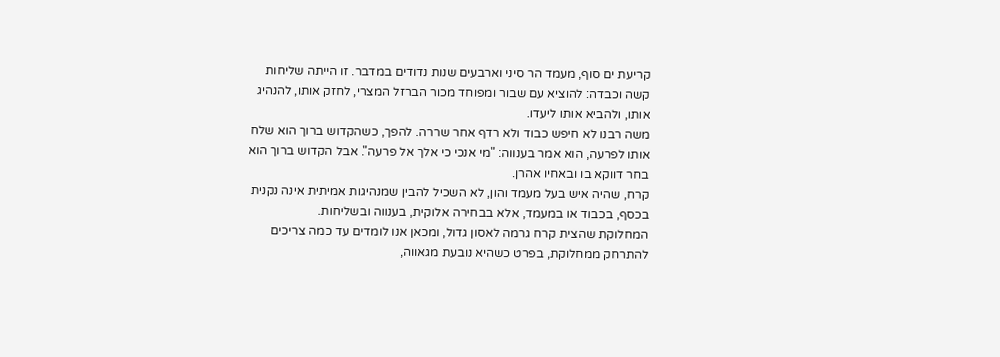קריעת ים סוף, מעמד הר סיני וארבעים שנות נדודים במדבר. זו הייתה שליחות קשה וכבדה: להוציא עם שבור ומפוחד מכור הברזל המצרי, לחזק אותו, להנהיג אותו, ולהביא אותו ליעדו.
משה רבנו לא חיפש כבוד ולא רדף אחר שררה. להפך, כשהקדוש ברוך הוא שלח אותו לפרעה, הוא אמר בענווה: "מי אנכי כי אלך אל פרעה". אבל הקדוש ברוך הוא בחר דווקא בו ובאחיו אהרן.
קרח, שהיה איש בעל מעמד והון, לא השכיל להבין שמנהיגות אמיתית אינה נקנית בכסף, בכבוד או במעמד, אלא בבחירה אלוקית, בענווה ובשליחות.
המחלוקת שהצית קרח גרמה לאסון גדול, ומכאן אנו לומדים עד כמה צריכים להתרחק ממחלוקת, בפרט כשהיא נובעת מגאווה,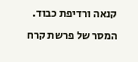קנאה ורדיפת כבוד.
המסר של פרשת קרח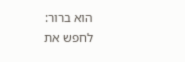הוא ברור: לחפש את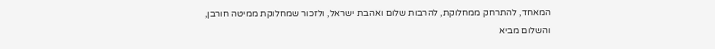המאחד, להתרחק ממחלוקת, להרבות שלום ואהבת ישראל, ולזכור שמחלוקת ממיטה חורבן, והשלום מביא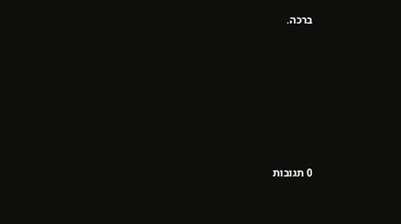ברכה.








0 תגובות